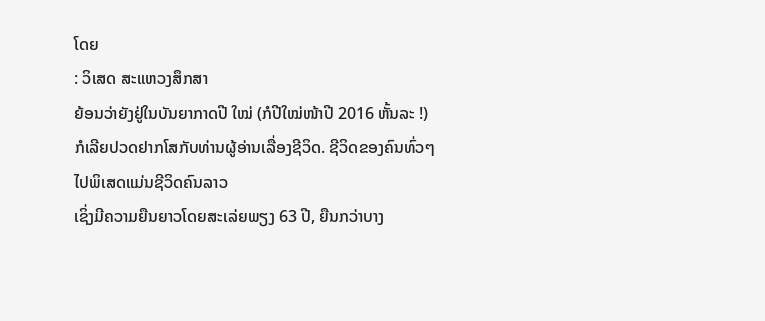ໂດຍ
: ວິເສດ ສະແຫວງສຶກສາ
ຍ້ອນວ່າຍັງຢູ່ໃນບັນຍາກາດປີ ໃໝ່ (ກໍປີໃໝ່ໜ້າປີ 2016 ຫັ້ນລະ !) ກໍເລີຍປວດຢາກໂສກັບທ່ານຜູ້ອ່ານເລື່ອງຊີວິດ. ຊີວິດຂອງຄົນທົ່ວໆໄປພິເສດແມ່ນຊີວິດຄົນລາວ
ເຊິ່ງມີຄວາມຍືນຍາວໂດຍສະເລ່ຍພຽງ 63 ປີ, ຍືນກວ່າບາງ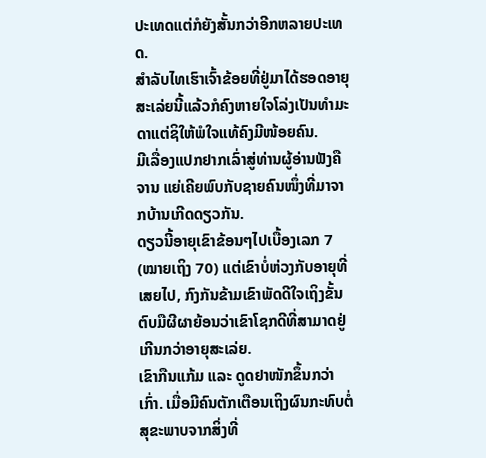ປະເທດແຕ່ກໍຍັງສັ້ນກວ່າອີກຫລາຍປະເທດ.
ສຳລັບໄທເຮົາເຈົ້າຂ້ອຍທີ່ຢູ່ມາໄດ້ຮອດອາຍຸສະເລ່ຍນີ້ແລ້ວກໍຄົງຫາຍໃຈໂລ່ງເປັນທຳມະດາແຕ່ຊິໃຫ້ພໍໃຈແທ້ຄົງມີໜ້ອຍຄົນ.
ມີເລື່ອງແປກຢາກເລົ່າສູ່ທ່ານຜູ້ອ່ານຟັງຄືຈານ ແຍ່ເຄີຍພົບກັບຊາຍຄົນໜຶ່ງທີ່ມາຈາກບ້ານເກີດດຽວກັນ.
ດຽວນີ້ອາຍຸເຂົາຂ້ອນໆໄປເບື້ອງເລກ 7 (ໝາຍເຖິງ 70) ແຕ່ເຂົາບໍ່ຫ່ວງກັບອາຍຸທີ່ເສຍໄປ, ກົງກັນຂ້າມເຂົາພັດດີໃຈເຖິງຂັ້ນຕົບມືຜີຜາຍ້ອນວ່າເຂົາໂຊກດີທີ່ສາມາດຢູ່ເກີນກວ່າອາຍຸສະເລ່ຍ.
ເຂົາກືນແກ້ມ ແລະ ດູດຢາໜັກຂຶ້ນກວ່າເກົ່າ. ເມື່ອມີຄົນຕັກເຕືອນເຖິງຜົນກະທົບຕໍ່ສຸຂະພາບຈາກສິ່ງທີ່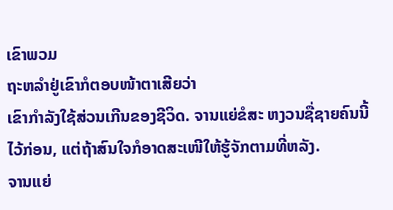ເຂົາພວມ
ຖະຫລຳຢູ່ເຂົາກໍຕອບໜ້າຕາເສີຍວ່າ
ເຂົາກຳລັງໃຊ້ສ່ວນເກີນຂອງຊີວິດ. ຈານແຍ່ຂໍສະ ຫງວນຊື່ຊາຍຄົນນີ້ໄວ້ກ່ອນ, ແຕ່ຖ້າສົນໃຈກໍອາດສະເໜີໃຫ້ຮູ້ຈັກຕາມທີ່ຫລັງ.
ຈານແຍ່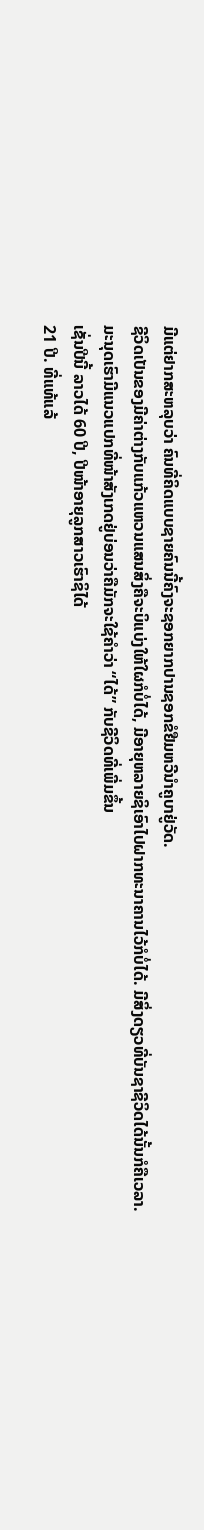ມີແຕ່ຢາກສະຫລຸບວ່າ ຄົນທີ່ຄິດແບບຊາຍຄົນນີ້ຄົງຈະຊອກຍາກປານຊອກຂໍຢືມຫວີນຳຄູບາຢູ່ວັດ.
ຊີວິດເປັນຂອງມີຄ່າຕ່າງກັບແກ້ວແຫວນແສນສິ່ງຄືຈະບິແບ່ງໃຫ້ໃຜກໍບໍ່ໄດ້, ມີອາຍຸຫລາຍຊິເອົາໄປຝາກທະນາຄານໄວ້ກໍບໍ່ໄດ້. ມີສິ່ງດຽວທີ່ບັນຊາຊີວິດໄດ້ນັ້ນກໍຄືເວລາ.
ມະນຸດເຮົາມີແນວແປກທີ່ໜ້າສັງເກດຢູ່ບ່ອນວ່າຄືມັກຈະໃຊ້ຄຳວ່າ “ໄດ້” ກັບຊີວິດທີ່ເພີ່ມຂຶ້ນ
ເຊັ່ນປີນີ້ ລາວໄດ້ 60 ປີ, ປີໜ້າອາຍຸລູກສາວເຮົາຊິໄດ້
21 ປີ. ທີ່ແທ້ແລ້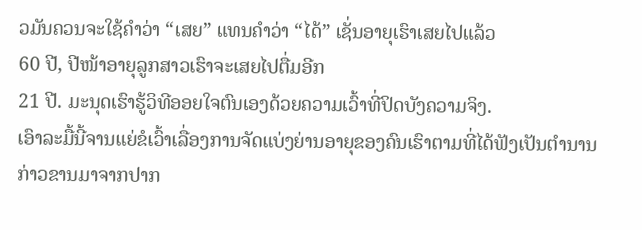ວມັນຄວນຈະໃຊ້ຄຳວ່າ “ເສຍ” ແທນຄຳວ່າ “ໄດ້” ເຊັ່ນອາຍຸເຮົາເສຍໄປແລ້ວ
60 ປີ, ປີໜ້າອາຍຸລູກສາວເຮົາຈະເສຍໄປຕື່ມອີກ
21 ປີ. ມະນຸດເຮົາຮູ້ວິທີອອຍໃຈຕົນເອງດ້ວຍຄວາມເວົ້າທີ່ປິດບັງຄວາມຈິງ.
ເອົາລະມື້ນີ້ຈານແຍ່ຂໍເວົ້າເລື່ອງການຈັດແບ່ງຍ່ານອາຍຸຂອງຄົນເຮົາຕາມທີ່ໄດ້ຟັງເປັນຕຳນານ
ກ່າວຂານມາຈາກປາກ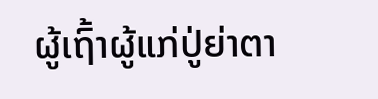ຜູ້ເຖົ້າຜູ້ແກ່ປູ່ຍ່າຕາ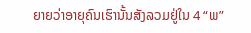ຍາຍວ່າອາຍຸຄົນເຮົານັ້ນສັງລວມຢູ່ໃນ 4 “ພ”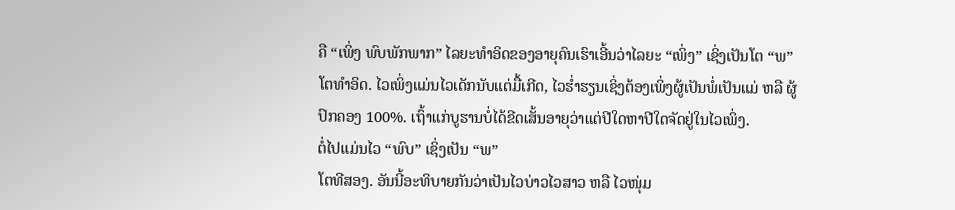ຄື “ເພິ່ງ ພົບພັກພາກ” ໄລຍະທຳອິດຂອງອາຍຸຄົນເຮົາເອີ້ນວ່າໄລຍະ “ເພິ່ງ” ເຊິ່ງເປັນໂຕ “ພ”
ໂຕທຳອິດ. ໄວເພິ່ງແມ່ນໄວເດັກນັບແຕ່ມື້ເກີດ, ໄວຮໍ່າຮຽນເຊິ່ງຕ້ອງເພິ່ງຜູ້ເປັນພໍ່ເປັນແມ່ ຫລື ຜູ້ ປົກຄອງ 100%. ເຖົ້າແກ່ບູຮານບໍ່ໄດ້ຂີດເສັ້ນອາຍຸວ່າແຕ່ປີໃດຫາປີໃດຈັດຢູ່ໃນໄວເພິ່ງ.
ຕໍ່ໄປແມ່ນໄວ “ພົບ” ເຊິ່ງເປັນ “ພ”
ໂຕທີສອງ. ອັນນີ້ອະທິບາຍກັນວ່າເປັນໄວບ່າວໄວສາວ ຫລື ໄວໜຸ່ມ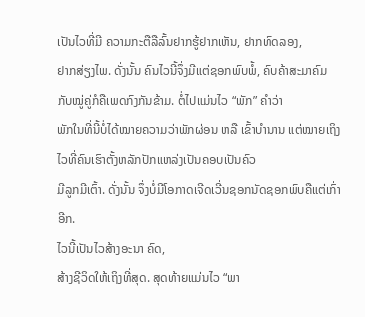ເປັນໄວທີ່ມີ ຄວາມກະຕືລືລົ້ນຢາກຮູ້ຢາກເຫັນ, ຢາກທົດລອງ,
ຢາກສ່ຽງໄພ. ດັ່ງນັ້ນ ຄົນໄວນີ້ຈຶ່ງມີແຕ່ຊອກພົບພໍ້, ຄົບຄ້າສະມາຄົມກັບໝູ່ຄູ່ກໍຄືເພດກົງກັນຂ້າມ. ຕໍ່ໄປແມ່ນໄວ “ພັກ” ຄຳວ່າ
ພັກໃນທີ່ນີ້ບໍ່ໄດ້ໝາຍຄວາມວ່າພັກຜ່ອນ ຫລື ເຂົ້າບຳນານ ແຕ່ໝາຍເຖິງໄວທີ່ຄົນເຮົາຕັ້ງຫລັກປັກແຫລ່ງເປັນຄອບເປັນຄົວ
ມີລູກມີເຕົ້າ. ດັ່ງນັ້ນ ຈຶ່ງບໍ່ມີໂອກາດເຈີດເວີ່ນຊອກນັດຊອກພົບຄືແຕ່ເກົ່າອີກ.
ໄວນີ້ເປັນໄວສ້າງອະນາ ຄົດ,
ສ້າງຊີວິດໃຫ້ເຖິງທີ່ສຸດ. ສຸດທ້າຍແມ່ນໄວ “ພາ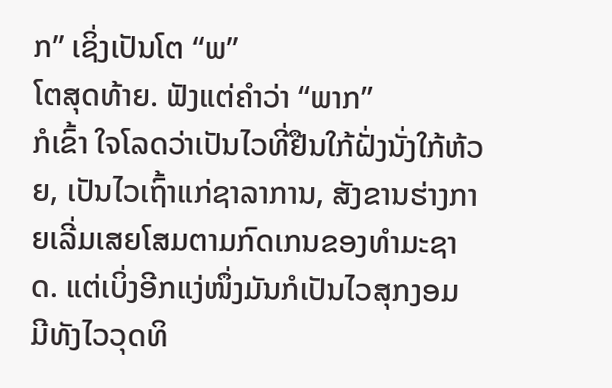ກ” ເຊິ່ງເປັນໂຕ “ພ”
ໂຕສຸດທ້າຍ. ຟັງແຕ່ຄຳວ່າ “ພາກ”
ກໍເຂົ້າ ໃຈໂລດວ່າເປັນໄວທີ່ຢືນໃກ້ຝັ່ງນັ່ງໃກ້ຫ້ວຍ, ເປັນໄວເຖົ້າແກ່ຊາລາການ, ສັງຂານຮ່າງກາຍເລີ່ມເສຍໂສມຕາມກົດເກນຂອງທຳມະຊາດ. ແຕ່ເບິ່ງອີກແງ່ໜຶ່ງມັນກໍເປັນໄວສຸກງອມ
ມີທັງໄວວຸດທິ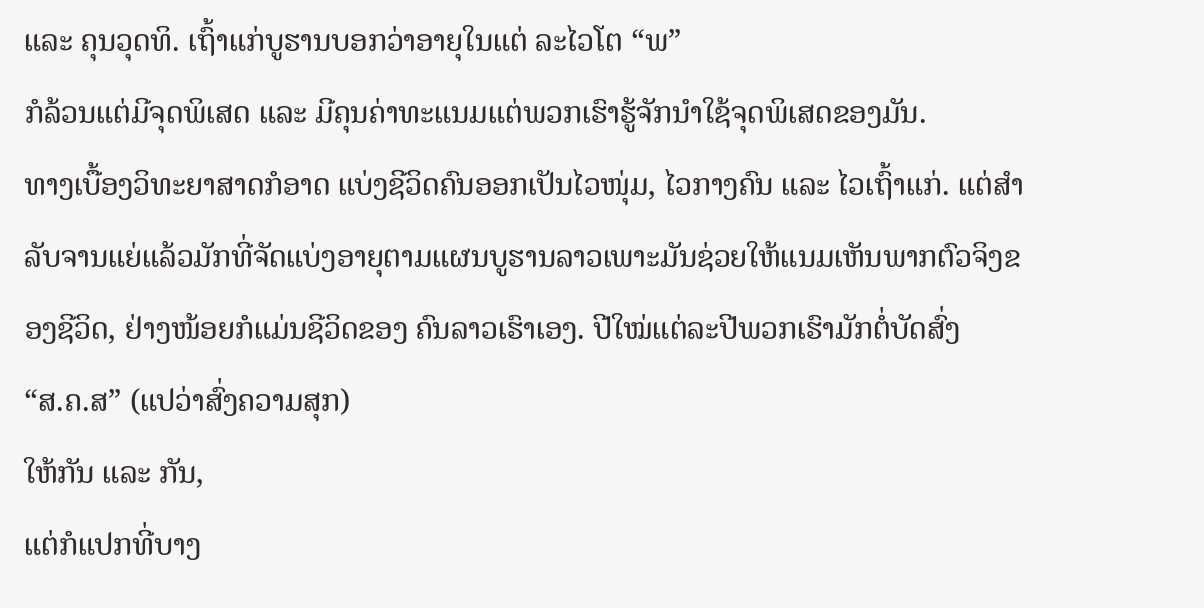ແລະ ຄຸນວຸດທິ. ເຖົ້າແກ່ບູຮານບອກວ່າອາຍຸໃນແຕ່ ລະໄວໂຕ “ພ”
ກໍລ້ວນແຕ່ມີຈຸດພິເສດ ແລະ ມີຄຸນຄ່າທະແນມແຕ່ພວກເຮົາຮູ້ຈັກນຳໃຊ້ຈຸດພິເສດຂອງມັນ.
ທາງເບື້ອງວິທະຍາສາດກໍອາດ ແບ່ງຊີວິດຄົນອອກເປັນໄວໜຸ່ມ, ໄວກາງຄົນ ແລະ ໄວເຖົ້າແກ່. ແຕ່ສຳ ລັບຈານແຍ່ແລ້ວມັກທີ່ຈັດແບ່ງອາຍຸຕາມແຜນບູຮານລາວເພາະມັນຊ່ວຍໃຫ້ແນມເຫັນພາກຕົວຈິງຂອງຊີວິດ, ຢ່າງໜ້ອຍກໍແມ່ນຊີວິດຂອງ ຄົນລາວເຮົາເອງ. ປີໃໝ່ແຕ່ລະປີພວກເຮົາມັກຕໍ່ບັດສົ່ງ
“ສ.ຄ.ສ” (ແປວ່າສົ່ງຄວາມສຸກ)
ໃຫ້ກັນ ແລະ ກັນ,
ແຕ່ກໍແປກທີ່ບາງ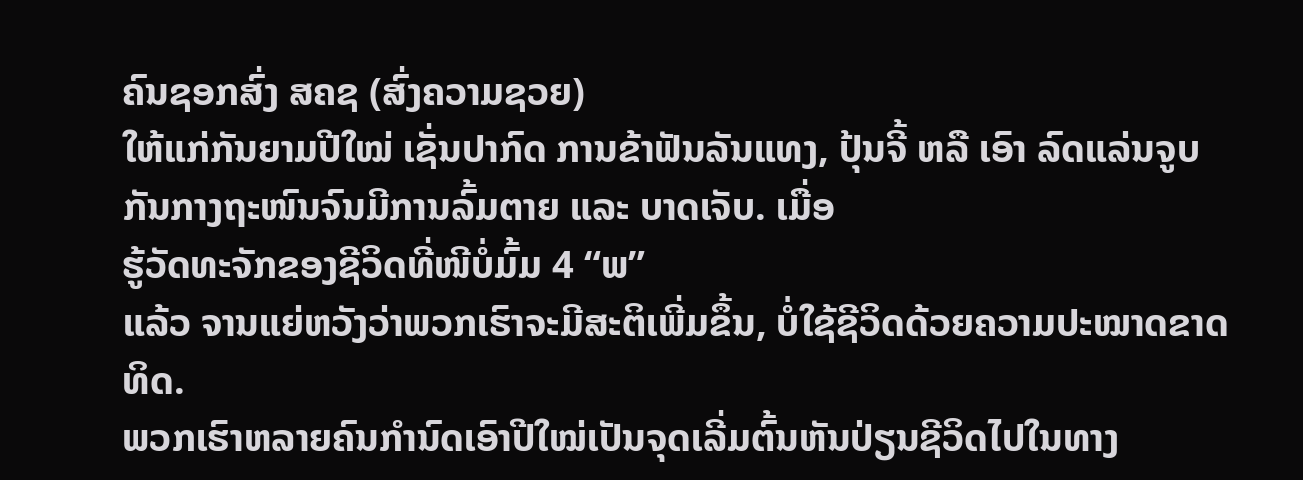ຄົນຊອກສົ່ງ ສຄຊ (ສົ່ງຄວາມຊວຍ)
ໃຫ້ແກ່ກັນຍາມປີໃໝ່ ເຊັ່ນປາກົດ ການຂ້າຟັນລັນແທງ, ປຸ້ນຈີ້ ຫລື ເອົາ ລົດແລ່ນຈູບກັນກາງຖະໜົນຈົນມີການລົ້ມຕາຍ ແລະ ບາດເຈັບ. ເມື່ອ
ຮູ້ວັດທະຈັກຂອງຊີວິດທີ່ໜີບໍ່ມົ້ມ 4 “ພ”
ແລ້ວ ຈານແຍ່ຫວັງວ່າພວກເຮົາຈະມີສະຕິເພີ່ມຂຶ້ນ, ບໍ່ໃຊ້ຊີວິດດ້ວຍຄວາມປະໝາດຂາດທິດ.
ພວກເຮົາຫລາຍຄົນກຳນົດເອົາປີໃໝ່ເປັນຈຸດເລີ່ມຕົ້ນຫັນປ່ຽນຊີວິດໄປໃນທາງ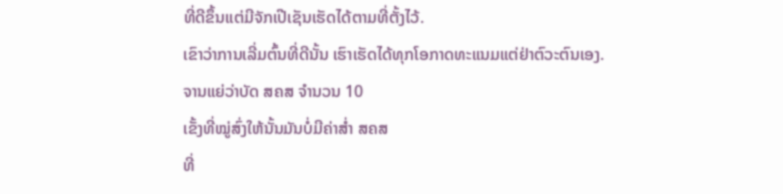ທີ່ດີຂຶ້ນແຕ່ມີຈັກເປີເຊັນເຮັດໄດ້ຕາມທີ່ຕັ້ງໄວ້.
ເຂົາວ່າການເລີ່ມຕົ້ນທີ່ດີນັ້ນ ເຮົາເຮັດໄດ້ທຸກໂອກາດທະແນມແຕ່ຢ່າຕົວະຕົນເອງ.
ຈານແຍ່ວ່າບັດ ສຄສ ຈຳນວນ 10
ເຂັ້ງທີ່ໝູ່ສົ່ງໃຫ້ນັ້ນມັນບໍ່ມີຄ່າສໍ່າ ສຄສ
ທີ່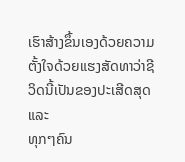ເຮົາສ້າງຂຶ້ນເອງດ້ວຍຄວາມຕັ້ງໃຈດ້ວຍແຮງສັດທາວ່າຊີວິດນີ້ເປັນຂອງປະເສີດສຸດ ແລະ
ທຸກໆຄົນ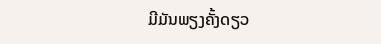ມີມັນພຽງຄັ້ງດຽວ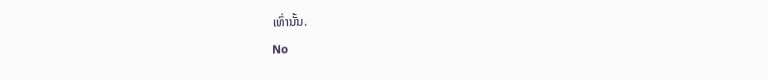ເທົ່ານັ້ນ.
No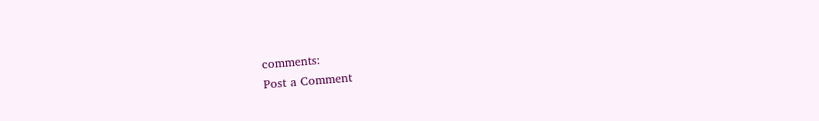comments:
Post a Comment